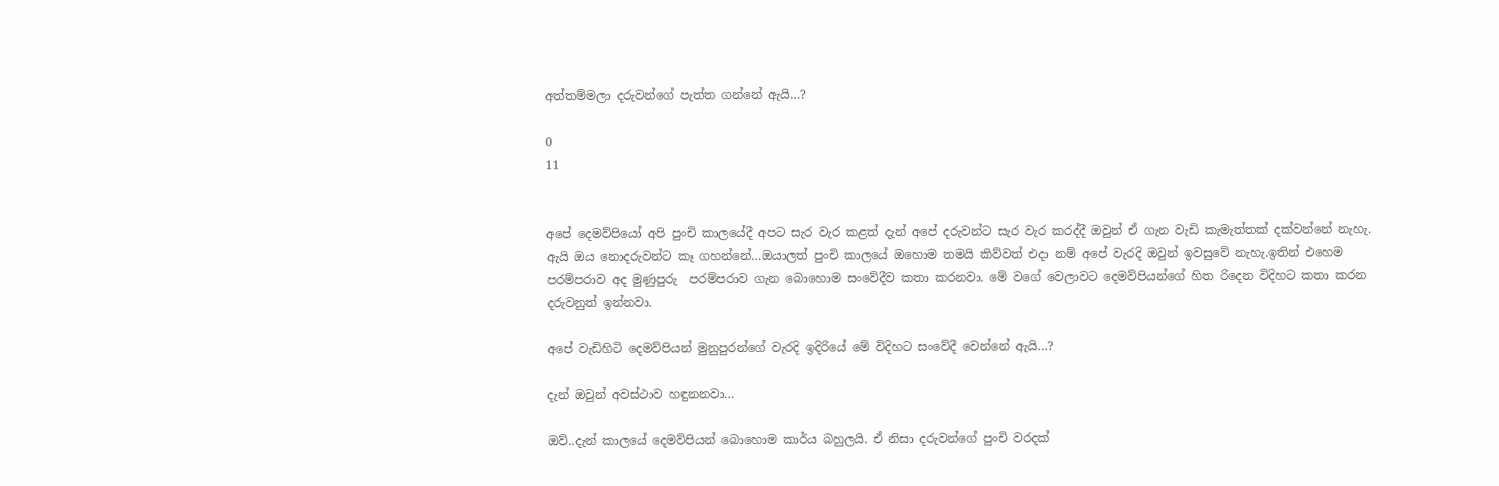අත්තම්මලා දරුවන්ගේ පැත්ත ගන්නේ ඇයි…?

0
11


අපේ දෙමව්පියෝ අපි පුංචි කාලයේදී අපට සැර වැර කළත් දැන් අපේ දරුවන්ට සැර වැර කරද්දී ඔවුන් ඒ ගැන වැඩි කැමැත්තක් දක්වන්නේ නැහැ. ඇයි ඔය නොදරුවන්ට කෑ ගහන්නේ…ඔයාලත් පුංචි කාලයේ ඔහොම තමයි කිව්වත් එදා නම් අපේ වැරදි ඔවුන් ඉවසුවේ නැහැ.ඉතින් එහෙම පරම්පරාව අද මුණුපුරු  පරම්පරාව ගැන බොහොම සංවේදීව කතා කරනවා. මේ වගේ වෙලාවට දෙමව්පියන්ගේ හිත රිදෙන විදිහට කතා කරන දරුවනුත් ඉන්නවා.

අපේ වැඩිහිටි දෙමව්පියන් මුනුපුරන්ගේ වැරදි ඉදිරියේ මේ විදිහට සංවේදී වෙන්නේ ඇයි…?

දැන් ඔවුන් අවස්ථාව හඳුනනවා…

ඔව්..දැන් කාලයේ දෙමව්පියන් බොහොම කාර්ය බහුලයි. ඒ නිසා දරුවන්ගේ පුංචි වරදක්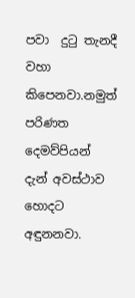පවා  දුටු තැනදී වහා කිපෙනවා.නමුත් පරිණත දෙමව්පියන් දැන් අවස්ථාව හොදට අඳුනනවා.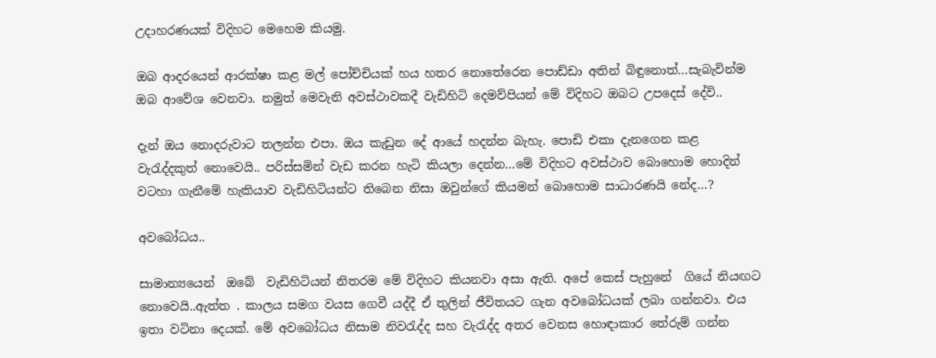උදාහරණයක් විදිහට මෙහෙම කියමු.

ඔබ ආදරයෙන් ආරක්ෂා කළ මල් පෝච්චියක් හය හතර නොතේරෙන පොඩ්ඩා අතින් බිඳුනොත්…සැබැවින්ම ඔබ ආවේශ වෙනවා. නමුත් මෙවැනි අවස්ථාවකදී වැඩිහිටි දෙමව්පියන් මේ විදිහට ඔබට උපදෙස් දේවි..

දැන් ඔය නොදරුවාට තලන්න එපා. ඔය කැඩුන දේ ආයේ හදන්න බැහැ. පොඩි එකා දැනගෙන කළ වැරැද්දකුත් නොවෙයි.. පරිස්සමින් වැඩ කරන හැටි කියලා දෙන්න…මේ විදිහට අවස්ථාව බොහොම හොදින් වටහා ගැනීමේ හැකියාව වැඩිහිටියන්ට තිබෙන නිසා ඔවුන්ගේ කියමන් බොහොම සාධාරණයි නේද…?

අවබෝධය..

සාමාන්‍යයෙන්  ඔබේ  වැඩිහිටියන් නිතරම මේ විදිහට කියනවා අසා ඇති. අපේ කෙස් පැහුනේ  ගියේ නියඟට නොවෙයි..ඇත්ත . කාලය සමග වයස ගෙවී යද්දී ඒ තුලින් ජීවිතයට ගැන අවබෝධයක් ලබා ගන්නවා. එය ඉතා වටිනා දෙයක්. මේ අවබෝධය නිසාම නිවරැද්ද සහ වැරැද්ද අතර වෙනස හොඳාකාර තේරුම් ගන්න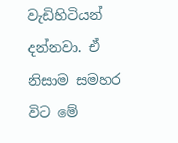වැඩිහිටියන් දන්නවා. ඒ නිසාම සමහර විට මේ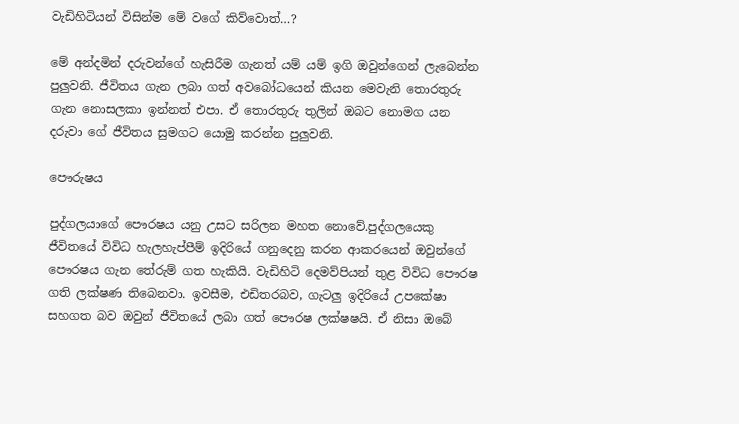වැඩිහිටියන් විසින්ම මේ වගේ කිව්වොත්…?

මේ අන්දමින් දරුවන්ගේ හැසිරීම ගැනත් යම් යම් ඉගි ඔවුන්ගෙන් ලැබෙන්න පුලුවනි. ජීවිතය ගැන ලබා ගත් අවබෝධයෙන් කියන මෙවැනි තොරතුරු ගැන නොසලකා ඉන්නත් එපා. ඒ තොරතුරු තුලින් ඔබට නොමග යන දරුවා ගේ ජීවිතය සුමගට යොමු කරන්න පුලුවනි.

පෞරුෂය

පුද්ගලයාගේ පෞරෂය යනු උසට සරිලන මහත නොවේ.පුද්ගලයෙකු ජීවිතයේ විවිධ හැලහැප්පීම් ඉදිරියේ ගනුදෙනු කරන ආකරයෙන් ඔවුන්ගේ පෞරෂය ගැන තේරුම් ගත හැකියි. වැඩිහිටි දෙමව්පියන් තුළ විවිධ පෞරෂ ගති ලක්ෂණ තිබෙනවා. ඉවසීම, එඩිතරබව, ගැටලු ඉදිරියේ උපකේෂා සහගත බව ඔවුන් ජීවිතයේ ලබා ගත් පෞරෂ ලක්ෂෂයි. ඒ නිසා ඔබේ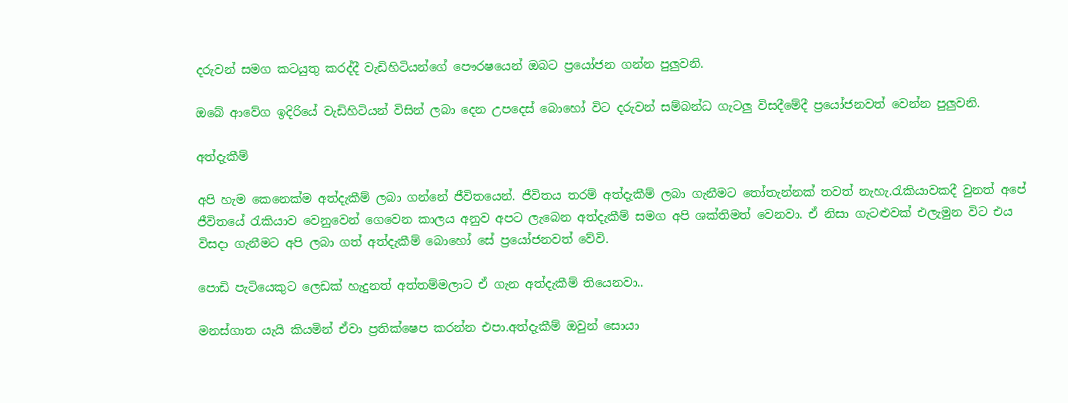දරුවන් සමග කටයුතු කරද්දී වැඩිහිටියන්ගේ පෞරෂයෙන් ඔබට ප්‍රයෝජන ගන්න පුලුවනි.

ඔබේ ආවේග ඉදිරියේ වැඩිහිටියන් විසින් ලබා දෙන උපදෙස් බොහෝ විට දරුවන් සම්බන්ධ ගැටලු විසදීමේදී ප්‍රයෝජනවත් වෙන්න පුලුවනි.

අත්දැකීම්

අපි හැම කෙනෙක්ම අත්දැකීම් ලබා ගන්නේ ජීවිතයෙන්. ජීවිතය තරම් අත්දැකීම් ලබා ගැනීමට තෝතැන්නක් තවත් නැහැ.රැකියාවකදී වුනත් අපේ ජීවිතයේ රැකියාව වෙනුවෙන් ගෙවෙන කාලය අනුව අපට ලැබෙන අත්දැකීම් සමග අපි ශක්තිමත් වෙනවා. ඒ නිසා ගැටළුවක් එලැමුන විට එය විසදා ගැනීමට අපි ලබා ගත් අත්දැකීම් බොහෝ සේ ප්‍රයෝජනවත් වේවි.

පොඩි පැටියෙකුට ලෙඩක් හැදුනත් අත්තම්මලාට ඒ ගැන අත්දැකීම් තියෙනවා..

මනස්ගාත යැයි කියමින් ඒවා ප්‍රතික්ෂෙප කරන්න එපා.අත්දැකීම් ඔවුන් සොයා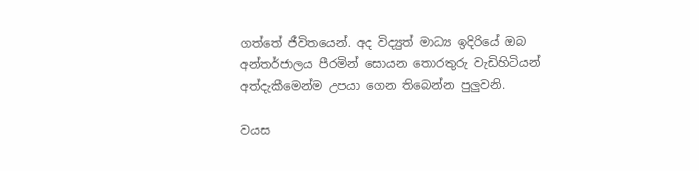ගත්තේ ජීවිතයෙන්. අද විද්‍යුත් මාධ්‍ය ඉදිරියේ ඔබ අන්තර්ජාලය පීරමින් සොයන තොරතුරු වැඩිහිටියන් අත්දැකීමෙන්ම උපයා ගෙන තිබෙන්න පුලුවනි.

වයස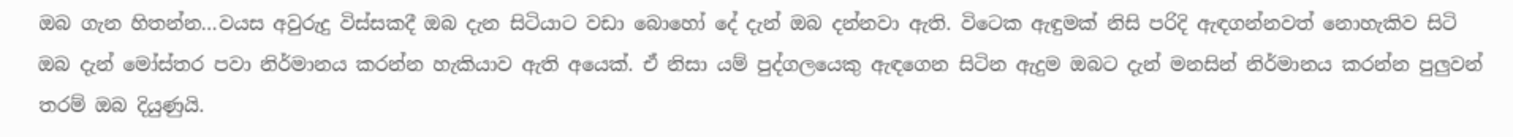ඔබ ගැන හිතන්න…වයස අවුරුදු විස්සකදී ඔබ දැන සිටියාට වඩා බොහෝ දේ දැන් ඔබ දන්නවා ඇති. විටෙක ඇඳුමක් නිසි පරිදි ඇඳගන්නවත් නොහැකිව සිටි ඔබ දැන් මෝස්තර පවා නිර්මානය කරන්න හැකියාව ඇති අයෙක්. ඒ නිසා යම් පුද්ගලයෙකු ඇඳගෙන සිටින ඇදුම ඔබට දැන් මනසින් නිර්මානය කරන්න පුලුවන් තරම් ඔබ දියුණුයි.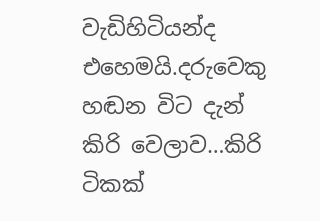වැඩිහිටියන්ද එහෙමයි.දරුවෙකු හඬන විට දැන් කිරි වෙලාව…කිරි ටිකක්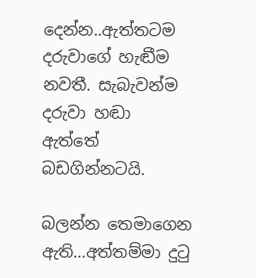දෙන්න..ඇත්තටම දරුවාගේ හැඬීම නවතී. සැබැවන්ම දරුවා හඬා ඇත්තේ බඩගින්නටයි.

බලන්න තෙමාගෙන ඇති…අත්තම්මා දුටු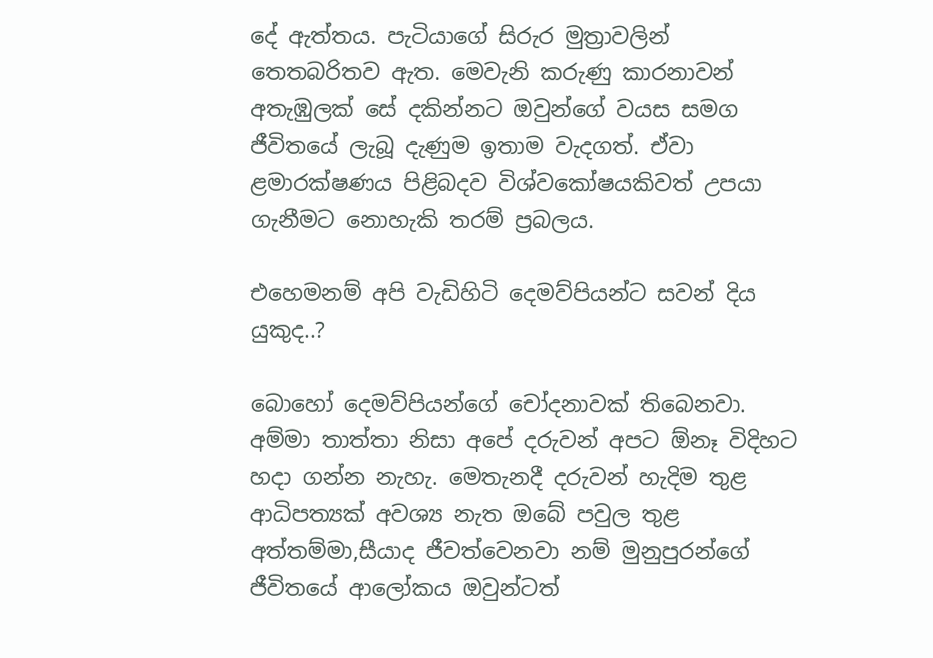දේ ඇත්තය. පැටියාගේ සිරුර මුත්‍රාවලින් තෙතබරිතව ඇත. මෙවැනි කරුණු කාරනාවන් අතැඹුලක් සේ දකින්නට ඔවුන්ගේ වයස සමග ජීවිතයේ ලැබූ දැණුම ඉතාම වැදගත්. ඒවා ළමාරක්ෂණය පිළිබදව විශ්වකෝෂයකිවත් උපයා ගැනීමට නොහැකි තරම් ප්‍රබලය.

එහෙමනම් අපි වැඩිහිටි දෙමව්පියන්ට සවන් දිය යුකුද..?

බොහෝ දෙමව්පියන්ගේ චෝදනාවක් තිබෙනවා. අම්මා තාත්තා නිසා අපේ දරුවන් අපට ඕනෑ විදිහට හදා ගන්න නැහැ. මෙතැනදී දරුවන් හැදිම තුළ ආධිපත්‍යක් අවශ්‍ය නැත ඔබේ පවුල තුළ අත්තම්මා,සීයාද ජීවත්වෙනවා නම් මුනුපුරන්ගේ ජීවිතයේ ආලෝකය ඔවුන්ටත්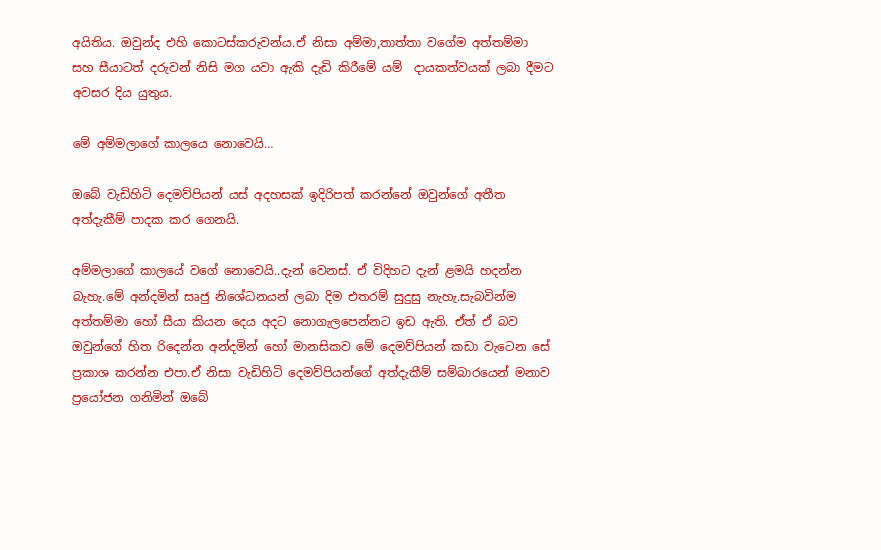අයිතිය. ඔවුන්ද එහි කොටස්කරුවන්ය.ඒ නිසා අම්මා,තාත්තා වගේම අත්තම්මා සහ සීයාටත් දරුවන් නිසි මග යවා ඇකි දැඩි කිරීමේ යම්  දායකත්වයක් ලබා දීමට අවසර දිය යුතුය.

මේ අම්මලාගේ කාලයෙ නොවෙයි…

ඔබේ වැඩිහිටි දෙමව්පියන් යස් අදහසක් ඉදිරිපත් කරන්නේ ඔවුන්ගේ අතීත අත්දැකීම් පාදක කර ගෙනයි.

අම්මලාගේ කාලයේ වගේ නොවෙයි..දැන් වෙනස්. ඒ විදිහට දැන් ළමයි හදන්න බැහැ.මේ අන්දමින් සෘජු නිශේධනයන් ලබා දිම එතරම් සුදුසු නැහැ.සැබවින්ම අත්තම්මා හෝ සීයා කියන දෙය අදට නොගැලපෙන්නට ඉඩ ඇති. ඒත් ඒ බව ඔවුන්ගේ හිත රිදෙන්න අන්දමින් හෝ මානසිකව මේ දෙමව්පියන් කඩා වැටෙන සේ ප්‍රකාශ කරන්න එපා.ඒ නිසා වැඩිහිටි දෙමව්පියන්ගේ අත්දැකීම් සම්බාරයෙන් මනාව ප්‍රයෝජන ගනිමින් ඔබේ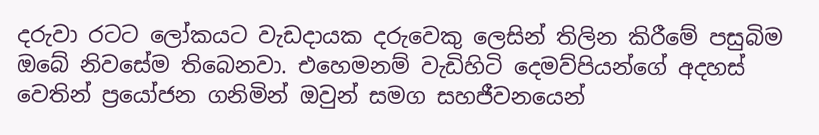දරුවා රටට ලෝකයට වැඩදායක දරුවෙකු ලෙසින් තිලින කිරීමේ පසුබිම ඔබේ නිවසේම තිබෙනවා. එහෙමනම් වැඩිහිටි දෙමව්පියන්ගේ අදහස්  වෙතින් ප්‍රයෝජන ගනිමින් ඔවුන් සමග සහජීවනයෙන්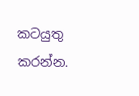කටයුතු කරන්න.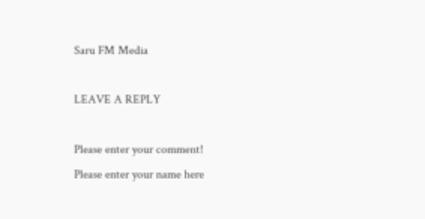Saru FM Media

LEAVE A REPLY

Please enter your comment!
Please enter your name here